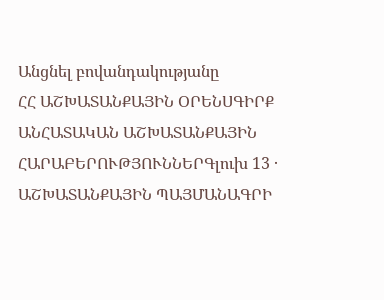Անցնել բովանդակությանը
ՀՀ ԱՇԽԱՏԱՆՔԱՅԻՆ ՕՐԵՆՍԳԻՐՔ
ԱՆՀԱՏԱԿԱՆ ԱՇԽԱՏԱՆՔԱՅԻՆ ՀԱՐԱԲԵՐՈՒԹՅՈՒՆՆԵՐԳլուխ 13 · ԱՇԽԱՏԱՆՔԱՅԻՆ ՊԱՅՄԱՆԱԳՐԻ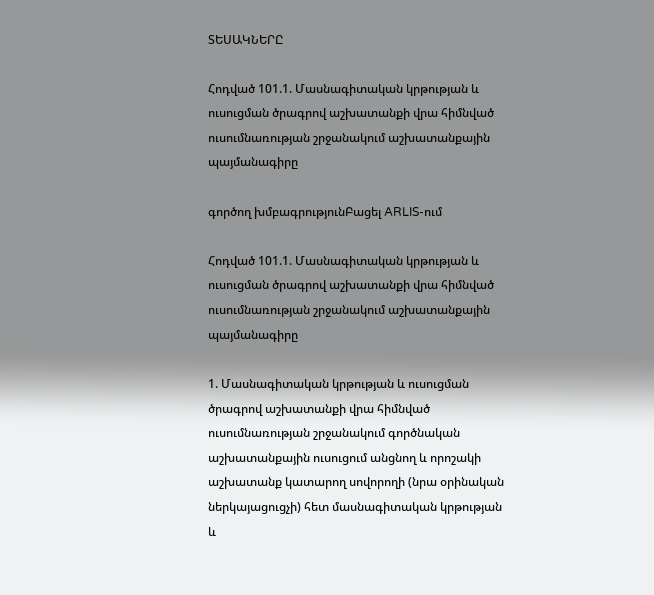ՏԵՍԱԿՆԵՐԸ

Հոդված 101.1. Մասնագիտական կրթության և ուսուցման ծրագրով աշխատանքի վրա հիմնված ուսումնառության շրջանակում աշխատանքային պայմանագիրը

գործող խմբագրությունԲացել ARLIS-ում

Հոդված 101.1. Մասնագիտական կրթության և ուսուցման ծրագրով աշխատանքի վրա հիմնված ուսումնառության շրջանակում աշխատանքային պայմանագիրը

1. Մասնագիտական կրթության և ուսուցման ծրագրով աշխատանքի վրա հիմնված ուսումնառության շրջանակում գործնական աշխատանքային ուսուցում անցնող և որոշակի աշխատանք կատարող սովորողի (նրա օրինական ներկայացուցչի) հետ մասնագիտական կրթության և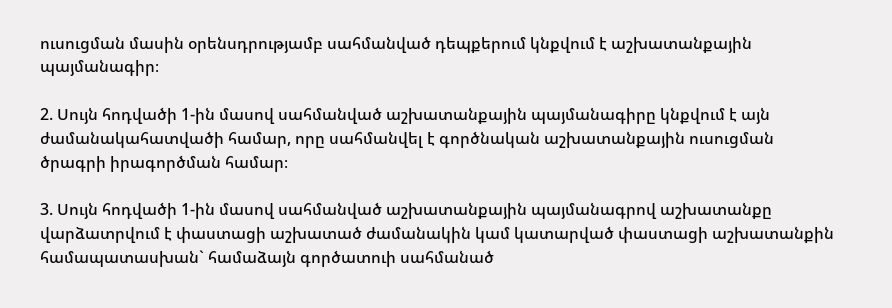ուսուցման մասին օրենսդրությամբ սահմանված դեպքերում կնքվում է աշխատանքային պայմանագիր։

2. Սույն հոդվածի 1-ին մասով սահմանված աշխատանքային պայմանագիրը կնքվում է այն ժամանակահատվածի համար, որը սահմանվել է գործնական աշխատանքային ուսուցման ծրագրի իրագործման համար։

3. Սույն հոդվածի 1-ին մասով սահմանված աշխատանքային պայմանագրով աշխատանքը վարձատրվում է փաստացի աշխատած ժամանակին կամ կատարված փաստացի աշխատանքին համապատասխան` համաձայն գործատուի սահմանած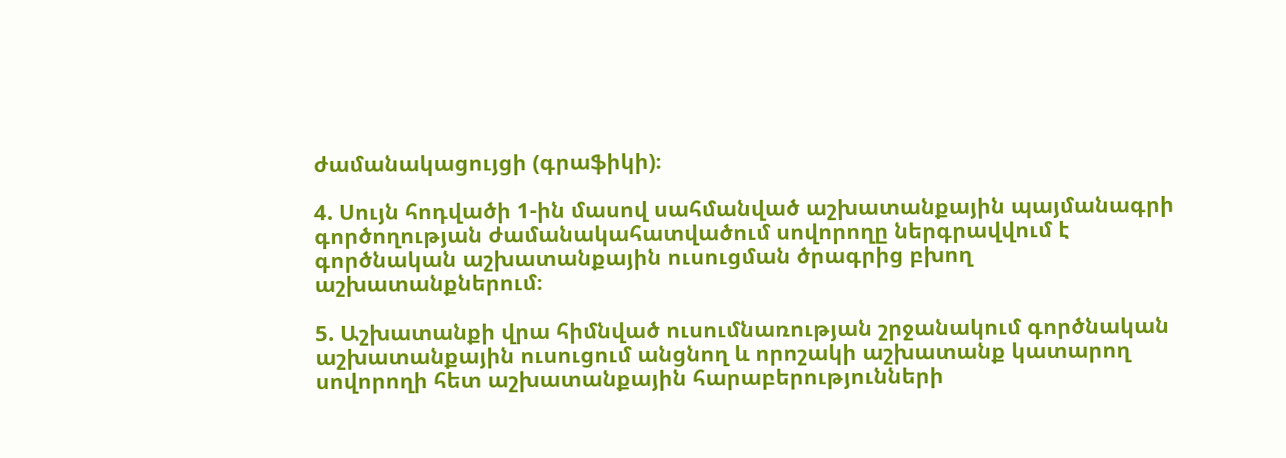ժամանակացույցի (գրաֆիկի)։

4. Սույն հոդվածի 1-ին մասով սահմանված աշխատանքային պայմանագրի գործողության ժամանակահատվածում սովորողը ներգրավվում է գործնական աշխատանքային ուսուցման ծրագրից բխող աշխատանքներում։

5. Աշխատանքի վրա հիմնված ուսումնառության շրջանակում գործնական աշխատանքային ուսուցում անցնող և որոշակի աշխատանք կատարող սովորողի հետ աշխատանքային հարաբերությունների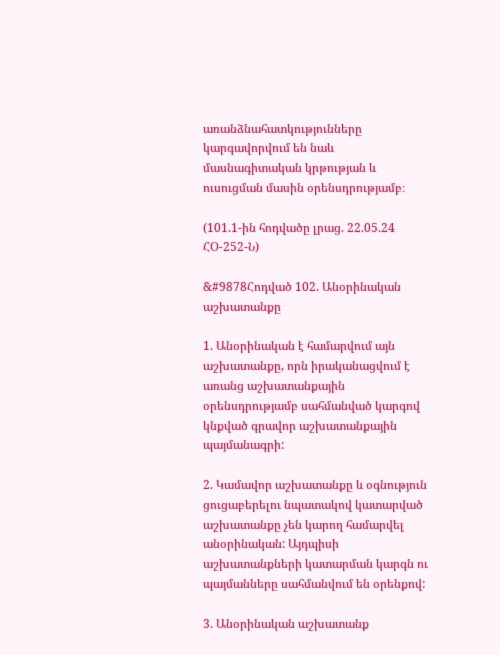առանձնահատկությունները կարգավորվում են նաև մասնագիտական կրթության և ուսուցման մասին օրենսդրությամբ։

(101.1-ին հոդվածը լրաց. 22.05.24 ՀՕ-252-Ն)

&#9878Հոդված 102. Անօրինական աշխատանքը

1. Անօրինական է համարվում այն աշխատանքը, որն իրականացվում է առանց աշխատանքային օրենսդրությամբ սահմանված կարգով կնքված գրավոր աշխատանքային պայմանագրի:

2. Կամավոր աշխատանքը և օգնություն ցուցաբերելու նպատակով կատարված աշխատանքը չեն կարող համարվել անօրինական: Այդպիսի աշխատանքների կատարման կարգն ու պայմանները սահմանվում են օրենքով:

3. Անօրինական աշխատանք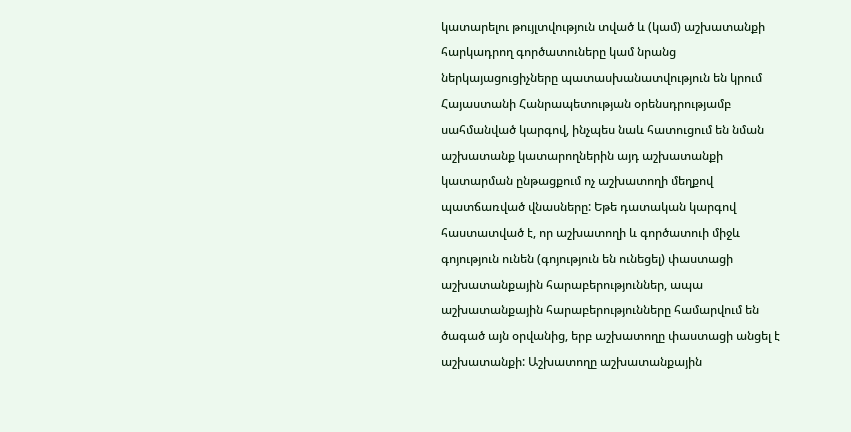կատարելու թույլտվություն տված և (կամ) աշխատանքի հարկադրող գործատուները կամ նրանց ներկայացուցիչները պատասխանատվություն են կրում Հայաստանի Հանրապետության օրենսդրությամբ սահմանված կարգով, ինչպես նաև հատուցում են նման աշխատանք կատարողներին այդ աշխատանքի կատարման ընթացքում ոչ աշխատողի մեղքով պատճառված վնասները: Եթե դատական կարգով հաստատված է, որ աշխատողի և գործատուի միջև գոյություն ունեն (գոյություն են ունեցել) փաստացի աշխատանքային հարաբերություններ, ապա աշխատանքային հարաբերությունները համարվում են ծագած այն օրվանից, երբ աշխատողը փաստացի անցել է աշխատանքի: Աշխատողը աշխատանքային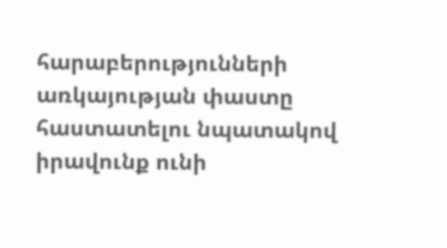հարաբերությունների առկայության փաստը հաստատելու նպատակով իրավունք ունի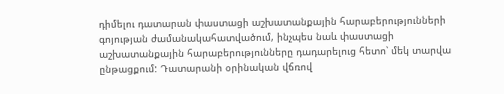դիմելու դատարան փաստացի աշխատանքային հարաբերությունների գոյության ժամանակահատվածում, ինչպես նաև փաստացի աշխատանքային հարաբերությունները դադարելուց հետո՝ մեկ տարվա ընթացքում: Դատարանի օրինական վճռով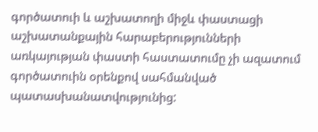գործատուի և աշխատողի միջև փաստացի աշխատանքային հարաբերությունների առկայության փաստի հաստատումը չի ազատում գործատուին օրենքով սահմանված պատասխանատվությունից: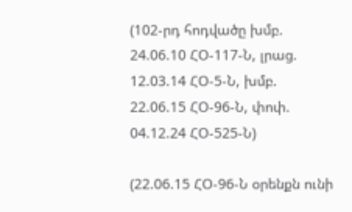(102-րդ հոդվածը խմբ. 24.06.10 ՀՕ-117-Ն, լրաց. 12.03.14 ՀՕ-5-Ն, խմբ. 22.06.15 ՀՕ-96-Ն, փոփ. 04.12.24 ՀՕ-525-Ն)

(22.06.15 ՀՕ-96-Ն օրենքն ունի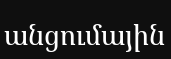անցումային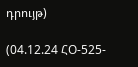դրույթ)

(04.12.24 ՀՕ-525-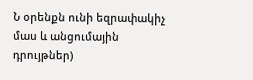Ն օրենքն ունի եզրափակիչ մաս և անցումային դրույթներ)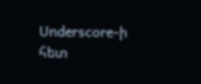Underscore-ի հետ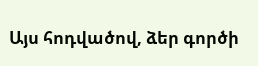Այս հոդվածով, ձեր գործի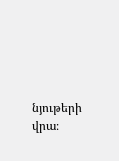նյութերի վրա։